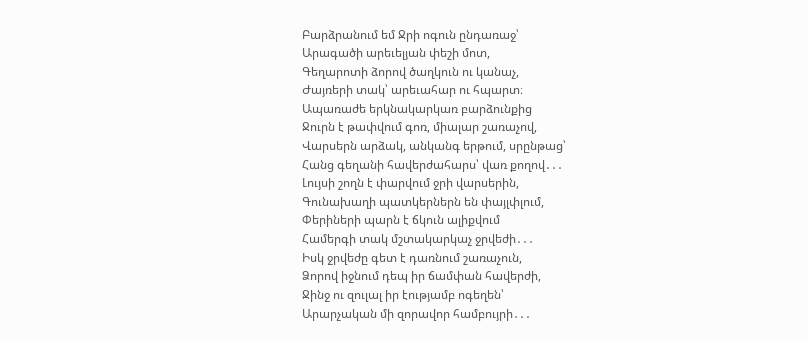Բարձրանում եմ Ջրի ոգուն ընդառաջ՝
Արագածի արեւելյան փեշի մոտ,
Գեղարոտի ձորով ծաղկուն ու կանաչ,
Ժայռերի տակ՝ արեւահար ու հպարտ։
Ապառաժե երկնակարկառ բարձունքից
Ջուրն է թափվում գոռ, միալար շառաչով,
Վարսերն արձակ, անկանգ երթում, սրընթաց՝
Հանց գեղանի հավերժահարս՝ վառ քողով․․․
Լույսի շողն է փարվում ջրի վարսերին,
Գունախաղի պատկերներն են փայլփլում,
Փերիների պարն է ճկուն ալիքվում
Համերգի տակ մշտակարկաչ ջրվեժի․․․
Իսկ ջրվեժը գետ է դառնում շառաչուն,
Ձորով իջնում դեպ իր ճամփան հավերժի,
Ջինջ ու զուլալ իր էությամբ ոգեղեն՝
Արարչական մի զորավոր համբույրի․․․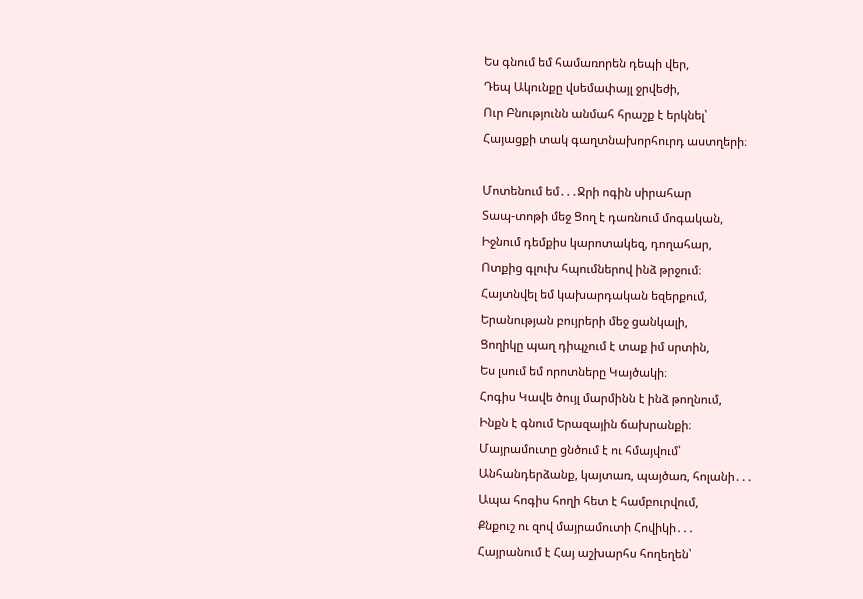Ես գնում եմ համառորեն դեպի վեր,
Դեպ Ակունքը վսեմափայլ ջրվեժի,
Ուր Բնությունն անմահ հրաշք է երկնել՝
Հայացքի տակ գաղտնախորհուրդ աստղերի։

Մոտենում եմ․․․Ջրի ոգին սիրահար
Տապ-տոթի մեջ Ցող է դառնում մոգական,
Իջնում դեմքիս կարոտակեզ, դողահար,
Ոտքից գլուխ հպումներով ինձ թրջում։
Հայտնվել եմ կախարդական եզերքում,
Երանության բույրերի մեջ ցանկալի,
Ցողիկը պաղ դիպչում է տաք իմ սրտին,
Ես լսում եմ որոտները Կայծակի։
Հոգիս Կավե ծույլ մարմինն է ինձ թողնում,
Ինքն է գնում Երազային ճախրանքի։
Մայրամուտը ցնծում է ու հմայվում՝
Անհանդերձանք, կայտառ, պայծառ, հոլանի․․․
Ապա հոգիս հողի հետ է համբուրվում,
Քնքուշ ու զով մայրամուտի Հովիկի․․․
Հայրանում է Հայ աշխարհս հողեղեն՝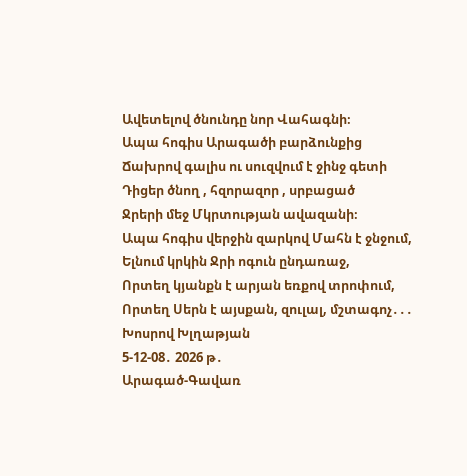Ավետելով ծնունդը նոր Վահագնի։
Ապա հոգիս Արագածի բարձունքից
Ճախրով գալիս ու սուզվում է ջինջ գետի
Դիցեր ծնող , հզորազոր , սրբացած
Ջրերի մեջ Մկրտության ավազանի։
Ապա հոգիս վերջին զարկով Մահն է ջնջում,
Ելնում կրկին Ջրի ոգուն ընդառաջ,
Որտեղ կյանքն է արյան եռքով տրոփում,
Որտեղ Սերն է այսքան, զուլալ, մշտագոչ․․․
Խոսրով Խլղաթյան
5-12-08․ 2026 թ․
Արագած-Գավառ